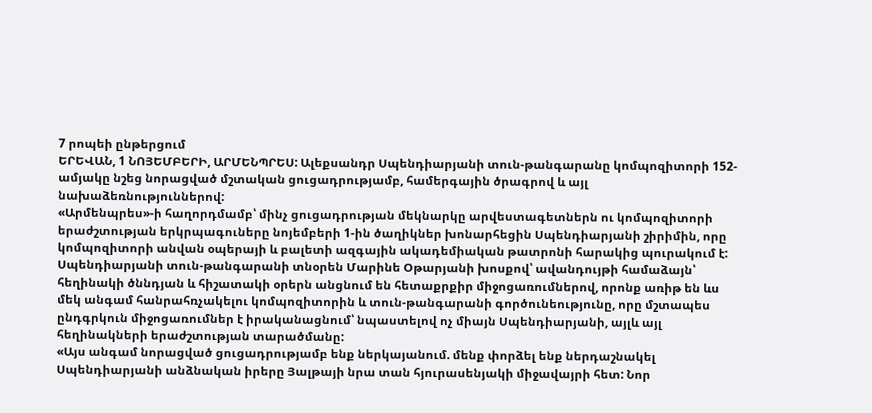7 րոպեի ընթերցում
ԵՐԵՎԱՆ, 1 ՆՈՅԵՄԲԵՐԻ, ԱՐՄԵՆՊՐԵՍ: Ալեքսանդր Սպենդիարյանի տուն-թանգարանը կոմպոզիտորի 152-ամյակը նշեց նորացված մշտական ցուցադրությամբ, համերգային ծրագրով և այլ նախաձեռնություններով:
«Արմենպրես»-ի հաղորդմամբ՝ մինչ ցուցադրության մեկնարկը արվեստագետներն ու կոմպոզիտորի երաժշտության երկրպագուները նոյեմբերի 1-ին ծաղիկներ խոնարհեցին Սպենդիարյանի շիրիմին, որը կոմպոզիտորի անվան օպերայի և բալետի ազգային ակադեմիական թատրոնի հարակից պուրակում է:
Սպենդիարյանի տուն-թանգարանի տնօրեն Մարինե Օթարյանի խոսքով՝ ավանդույթի համաձայն՝ հեղինակի ծննդյան և հիշատակի օրերն անցնում են հետաքրքիր միջոցառումներով, որոնք առիթ են ևս մեկ անգամ հանրահռչակելու կոմպոզիտորին և տուն-թանգարանի գործունեությունը, որը մշտապես ընդգրկուն միջոցառումներ է իրականացնում՝ նպաստելով ոչ միայն Սպենդիարյանի, այլև այլ հեղինակների երաժշտության տարածմանը:
«Այս անգամ նորացված ցուցադրությամբ ենք ներկայանում. մենք փորձել ենք ներդաշնակել Սպենդիարյանի անձնական իրերը Յալթայի նրա տան հյուրասենյակի միջավայրի հետ: Նոր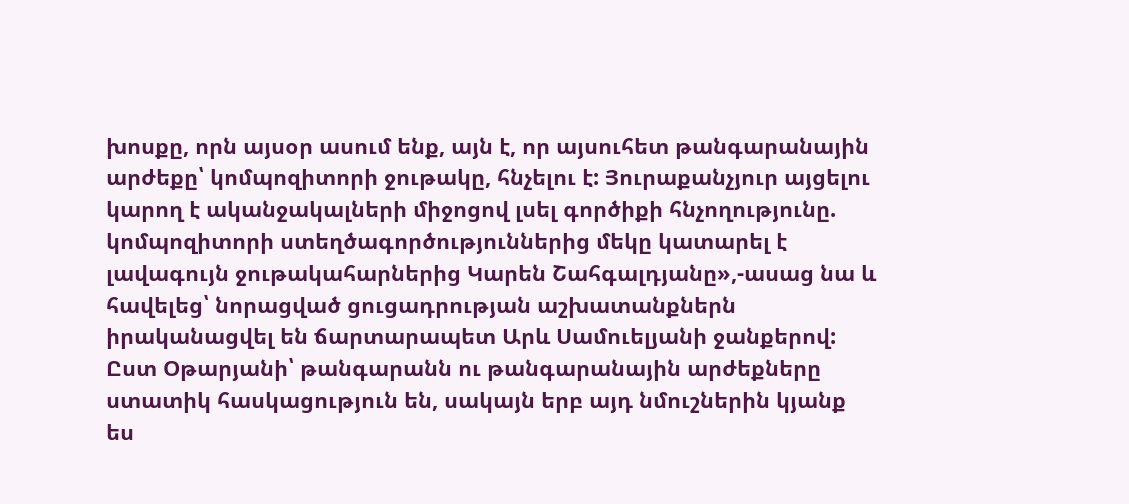խոսքը, որն այսօր ասում ենք, այն է, որ այսուհետ թանգարանային արժեքը՝ կոմպոզիտորի ջութակը, հնչելու է: Յուրաքանչյուր այցելու կարող է ականջակալների միջոցով լսել գործիքի հնչողությունը. կոմպոզիտորի ստեղծագործություններից մեկը կատարել է լավագույն ջութակահարներից Կարեն Շահգալդյանը»,-ասաց նա և հավելեց՝ նորացված ցուցադրության աշխատանքներն իրականացվել են ճարտարապետ Արև Սամուելյանի ջանքերով:
Ըստ Օթարյանի՝ թանգարանն ու թանգարանային արժեքները ստատիկ հասկացություն են, սակայն երբ այդ նմուշներին կյանք ես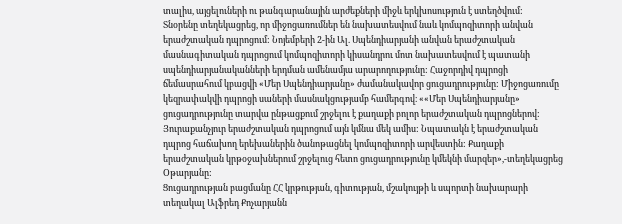տալիս, այցելուների ու թանգարանային արժեքների միջև երկխոսություն է ստեղծվում:
Տնօրենը տեղեկացրեց, որ միջոցառումներ են նախատեսվում նաև կոմպոզիտորի անվան երաժշտական դպրոցում: Նոյեմբերի 2-ին Ալ. Սպենդիարյանի անվան երաժշտական մասնագիտական դպրոցում կոմպոզիտորի կիսանդրու մոտ նախատեսվում է պատանի սպենդիարյանականների երդման ամենամյա արարողությունը: Հաջորդիվ դպրոցի ճեմասրահում կբացվի «Մեր Սպենդիարյանը» ժամանակավոր ցուցադրությունը: Միջոցառումը կեզրափակվի դպրոցի սաների մասնակցությամբ համերգով։ ««Մեր Սպենդիարյանը» ցուցադրությունը տարվա ընթացքում շրջելու է քաղաքի բոլոր երաժշտական դպրոցներով: Յուրաքանչյուր երաժշտական դպրոցում այն կմնա մեկ ամիս: Նպատակն է երաժշտական դպրոց հաճախող երեխաներին ծանոթացնել կոմպոզիտորի արվեստին: Քաղաքի երաժշտական կրթօջախներում շրջելուց հետո ցուցադրությունը կմեկնի մարզեր»,-տեղեկացրեց Օթարյանը:
Ցուցադրության բացմանը ՀՀ կրթության, գիտության, մշակույթի և սպորտի նախարարի տեղակալ Ալֆրեդ Քոչարյանն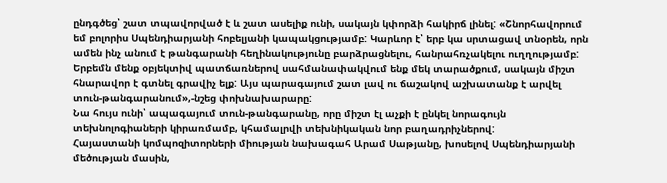ընդգծեց՝ շատ տպավորված է և շատ ասելիք ունի, սակայն կփորձի հակիրճ լինել: «Շնորհավորում եմ բոլորիս Սպենդիարյանի հոբելյանի կապակցությամբ: Կարևոր է՝ երբ կա սրտացավ տնօրեն, որն ամեն ինչ անում է թանգարանի հեղինակությունը բարձրացնելու, հանրահռչակելու ուղղությամբ: Երբեմն մենք օբյեկտիվ պատճառներով սահմանափակվում ենք մեկ տարածքում, սակայն միշտ հնարավոր է գտնել գրավիչ ելք: Այս պարագայում շատ լավ ու ճաշակով աշխատանք է արվել տուն-թանգարանում»,-նշեց փոխնախարարը:
Նա հույս ունի՝ ապագայում տուն-թանգարանը, որը միշտ էլ աչքի է ընկել նորագույն տեխնոլոգիաների կիրառմամբ, կհամալրվի տեխնիկական նոր բաղադրիչներով:
Հայաստանի կոմպոզիտորների միության նախագահ Արամ Սաթյանը, խոսելով Սպենդիարյանի մեծության մասին,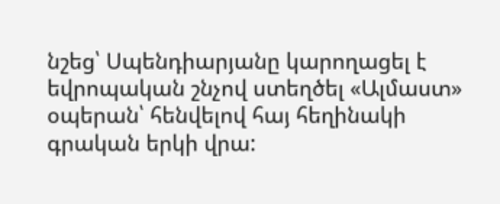նշեց՝ Սպենդիարյանը կարողացել է եվրոպական շնչով ստեղծել «Ալմաստ» օպերան՝ հենվելով հայ հեղինակի գրական երկի վրա: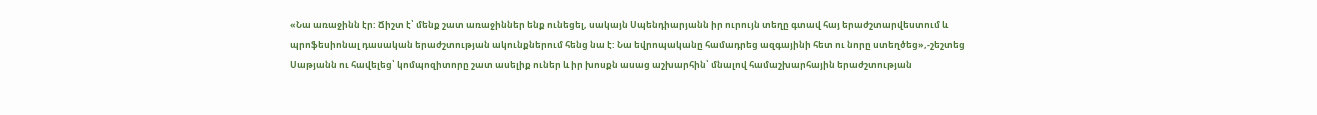«Նա առաջինն էր: Ճիշտ է՝ մենք շատ առաջիններ ենք ունեցել, սակայն Սպենդիարյանն իր ուրույն տեղը գտավ հայ երաժշտարվեստում և պրոֆեսիոնալ դասական երաժշտության ակունքներում հենց նա է: Նա եվրոպականը համադրեց ազգայինի հետ ու նորը ստեղծեց»,-շեշտեց Սաթյանն ու հավելեց՝ կոմպոզիտորը շատ ասելիք ուներ և իր խոսքն ասաց աշխարհին՝ մնալով համաշխարհային երաժշտության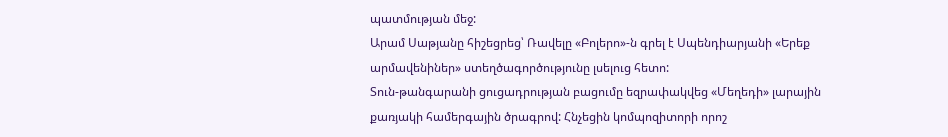պատմության մեջ:
Արամ Սաթյանը հիշեցրեց՝ Ռավելը «Բոլերո»-ն գրել է Սպենդիարյանի «Երեք արմավենիներ» ստեղծագործությունը լսելուց հետո:
Տուն-թանգարանի ցուցադրության բացումը եզրափակվեց «Մեղեդի» լարային քառյակի համերգային ծրագրով: Հնչեցին կոմպոզիտորի որոշ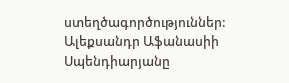ստեղծագործություններ:
Ալեքսանդր Աֆանասիի Սպենդիարյանը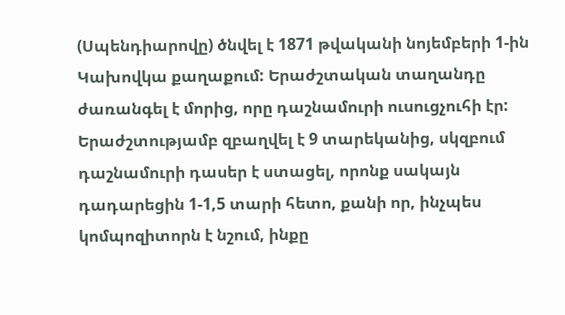(Սպենդիարովը) ծնվել է 1871 թվականի նոյեմբերի 1-ին Կախովկա քաղաքում: Երաժշտական տաղանդը ժառանգել է մորից, որը դաշնամուրի ուսուցչուհի էր: Երաժշտությամբ զբաղվել է 9 տարեկանից, սկզբում դաշնամուրի դասեր է ստացել, որոնք սակայն դադարեցին 1-1,5 տարի հետո, քանի որ, ինչպես կոմպոզիտորն է նշում, ինքը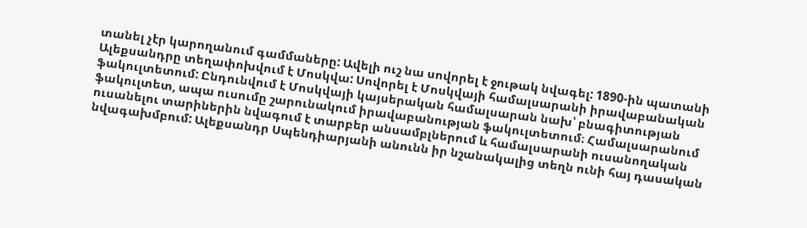տանել չէր կարողանում գամմաները: Ավելի ուշ նա սովորել է ջութակ նվագել: 1890-ին պատանի Ալեքսանդրը տեղափոխվում է Մոսկվա: Սովորել է Մոսկվայի համալսարանի իրավաբանական ֆակուլտետում: Ընդունվում է Մոսկվայի կայսերական համալսարան նախ՝ բնագիտության ֆակուլտետ, ապա ուսումը շարունակում իրավաբանության ֆակուլտետում։ Համալսարանում ուսանելու տարիներին նվագում է տարբեր անսամբլներում և համալսարանի ուսանողական նվագախմբում: Ալեքսանդր Սպենդիարյանի անունն իր նշանակալից տեղն ունի հայ դասական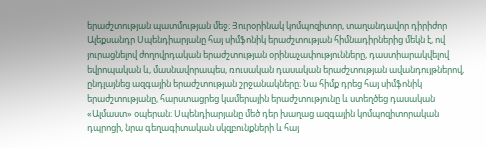երաժշտության պատմության մեջ։ Յուրօրինակ կոմպոզիտոր, տաղանդավոր դիրիժոր Ալեքսանդր Սպենդիարյանը հայ սիմֆոնիկ երաժշտության հիմնադիրներից մեկն է, ով յուրացնելով ժողովրդական երաժշտության օրինաչափությունները, դաստիարակվելով եվրոպական և, մասնավորապես, ռուսական դասական երաժշտության ավանդույթներով, ընդլայնեց ազգային երաժշտության շրջանակները։ Նա հիմք դրեց հայ սիմֆոնիկ երաժշտությանը, հարստացրեց կամերային երաժշտությունը և ստեղծեց դասական «Ալմաստ» օպերան։ Սպենդիարյանը մեծ դեր խաղաց ազգային կոմպոզիտորական դպրոցի, նրա գեղագիտական սկզբունքների և հայ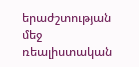երաժշտության մեջ ռեալիստական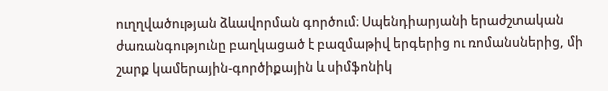ուղղվածության ձևավորման գործում։ Սպենդիարյանի երաժշտական ժառանգությունը բաղկացած է բազմաթիվ երգերից ու ռոմանսներից, մի շարք կամերային-գործիքային և սիմֆոնիկ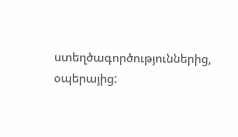ստեղծագործություններից, օպերայից: